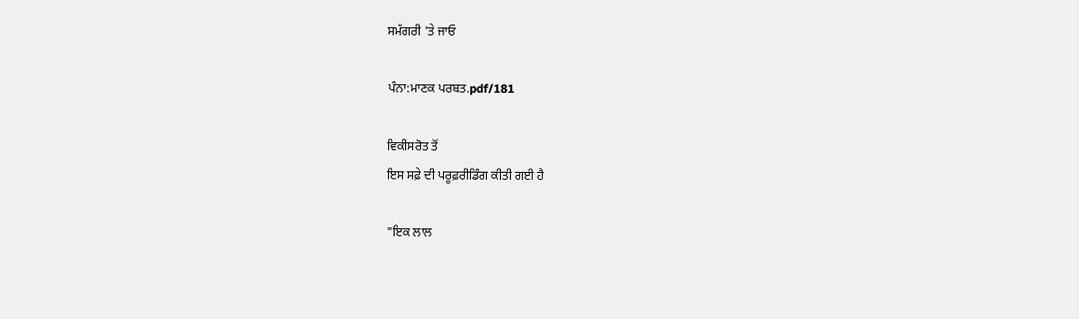ਸਮੱਗਰੀ 'ਤੇ ਜਾਓ

ਪੰਨਾ:ਮਾਣਕ ਪਰਬਤ.pdf/181

ਵਿਕੀਸਰੋਤ ਤੋਂ
ਇਸ ਸਫ਼ੇ ਦੀ ਪਰੂਫ਼ਰੀਡਿੰਗ ਕੀਤੀ ਗਈ ਹੈ

"ਇਕ ਲਾਲ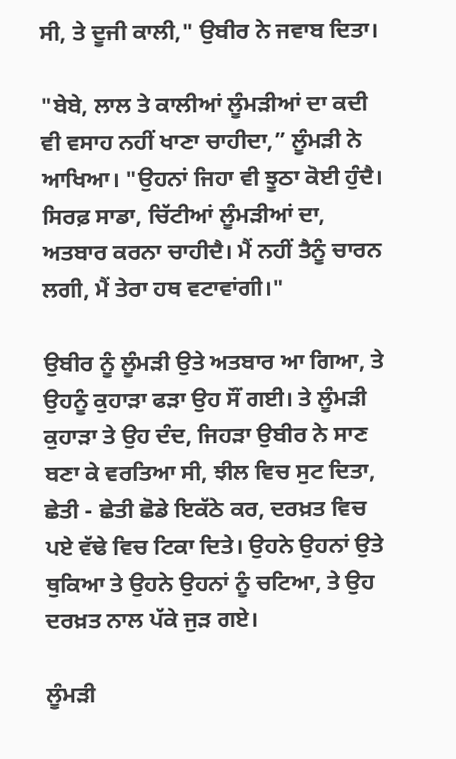ਸੀ, ਤੇ ਦੂਜੀ ਕਾਲੀ," ਉਬੀਰ ਨੇ ਜਵਾਬ ਦਿਤਾ।

"ਬੇਬੇ, ਲਾਲ ਤੇ ਕਾਲੀਆਂ ਲੂੰਮੜੀਆਂ ਦਾ ਕਦੀ ਵੀ ਵਸਾਹ ਨਹੀਂ ਖਾਣਾ ਚਾਹੀਦਾ,” ਲੂੰਮੜੀ ਨੇ ਆਖਿਆ। "ਉਹਨਾਂ ਜਿਹਾ ਵੀ ਝੂਠਾ ਕੋਈ ਹੁੰਦੈ। ਸਿਰਫ਼ ਸਾਡਾ, ਚਿੱਟੀਆਂ ਲੂੰਮੜੀਆਂ ਦਾ, ਅਤਬਾਰ ਕਰਨਾ ਚਾਹੀਦੈ। ਮੈਂ ਨਹੀਂ ਤੈਨੂੰ ਚਾਰਨ ਲਗੀ, ਮੈਂ ਤੇਰਾ ਹਥ ਵਟਾਵਾਂਗੀ।"

ਉਬੀਰ ਨੂੰ ਲੂੰਮੜੀ ਉਤੇ ਅਤਬਾਰ ਆ ਗਿਆ, ਤੇ ਉਹਨੂੰ ਕੁਹਾੜਾ ਫੜਾ ਉਹ ਸੌਂ ਗਈ। ਤੇ ਲੂੰਮੜੀ ਕੁਹਾੜਾ ਤੇ ਉਹ ਦੰਦ, ਜਿਹੜਾ ਉਬੀਰ ਨੇ ਸਾਣ ਬਣਾ ਕੇ ਵਰਤਿਆ ਸੀ, ਝੀਲ ਵਿਚ ਸੁਟ ਦਿਤਾ, ਛੇਤੀ - ਛੇਤੀ ਛੋਡੇ ਇਕੱਠੇ ਕਰ, ਦਰਖ਼ਤ ਵਿਚ ਪਏ ਵੱਢੇ ਵਿਚ ਟਿਕਾ ਦਿਤੇ। ਉਹਨੇ ਉਹਨਾਂ ਉਤੇ ਥੁਕਿਆ ਤੇ ਉਹਨੇ ਉਹਨਾਂ ਨੂੰ ਚਟਿਆ, ਤੇ ਉਹ ਦਰਖ਼ਤ ਨਾਲ ਪੱਕੇ ਜੁੜ ਗਏ।

ਲੂੰਮੜੀ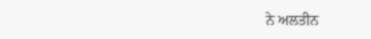ਨੇ ਅਲਤੀਨ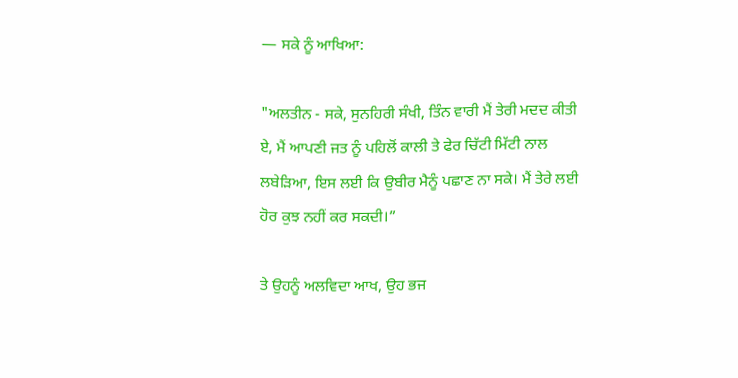— ਸਕੇ ਨੂੰ ਆਖਿਆ:

"ਅਲਤੀਨ - ਸਕੇ, ਸੁਨਹਿਰੀ ਸੰਖੀ, ਤਿੰਨ ਵਾਰੀ ਮੈਂ ਤੇਰੀ ਮਦਦ ਕੀਤੀ ਏ, ਮੈਂ ਆਪਣੀ ਜਤ ਨੂੰ ਪਹਿਲੋਂ ਕਾਲੀ ਤੇ ਫੇਰ ਚਿੱਟੀ ਮਿੱਟੀ ਨਾਲ ਲਬੇੜਿਆ, ਇਸ ਲਈ ਕਿ ਉਬੀਰ ਮੈਨੂੰ ਪਛਾਣ ਨਾ ਸਕੇ। ਮੈਂ ਤੇਰੇ ਲਈ ਹੋਰ ਕੁਝ ਨਹੀਂ ਕਰ ਸਕਦੀ।”

ਤੇ ਉਹਨੂੰ ਅਲਵਿਦਾ ਆਖ, ਉਹ ਭਜ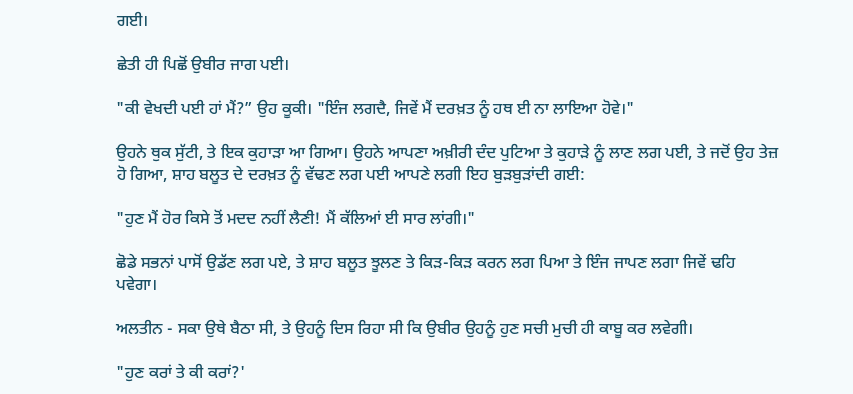ਗਈ।

ਛੇਤੀ ਹੀ ਪਿਛੋਂ ਉਬੀਰ ਜਾਗ ਪਈ।

"ਕੀ ਵੇਖਦੀ ਪਈ ਹਾਂ ਮੈਂ?” ਉਹ ਕੂਕੀ। "ਇੰਜ ਲਗਦੈ, ਜਿਵੇਂ ਮੈਂ ਦਰਖ਼ਤ ਨੂੰ ਹਥ ਈ ਨਾ ਲਾਇਆ ਹੋਵੇ।"

ਉਹਨੇ ਥੁਕ ਸੁੱਟੀ, ਤੇ ਇਕ ਕੁਹਾੜਾ ਆ ਗਿਆ। ਉਹਨੇ ਆਪਣਾ ਅਖ਼ੀਰੀ ਦੰਦ ਪੁਟਿਆ ਤੇ ਕੁਹਾੜੇ ਨੂੰ ਲਾਣ ਲਗ ਪਈ, ਤੇ ਜਦੋਂ ਉਹ ਤੇਜ਼ ਹੋ ਗਿਆ, ਸ਼ਾਹ ਬਲੂਤ ਦੇ ਦਰਖ਼ਤ ਨੂੰ ਵੱਢਣ ਲਗ ਪਈ ਆਪਣੇ ਲਗੀ ਇਹ ਬੁੜਬੁੜਾਂਦੀ ਗਈ:

"ਹੁਣ ਮੈਂ ਹੋਰ ਕਿਸੇ ਤੋਂ ਮਦਦ ਨਹੀਂ ਲੈਣੀ! ਮੈਂ ਕੱਲਿਆਂ ਈ ਸਾਰ ਲਾਂਗੀ।"

ਛੋਡੇ ਸਭਨਾਂ ਪਾਸੋਂ ਉਡੱਣ ਲਗ ਪਏ, ਤੇ ਸ਼ਾਹ ਬਲੂਤ ਝੂਲਣ ਤੇ ਕਿੜ-ਕਿੜ ਕਰਨ ਲਗ ਪਿਆ ਤੇ ਇੰਜ ਜਾਪਣ ਲਗਾ ਜਿਵੇਂ ਢਹਿ ਪਵੇਗਾ।

ਅਲਤੀਨ - ਸਕਾ ਉਥੇ ਬੈਠਾ ਸੀ, ਤੇ ਉਹਨੂੰ ਦਿਸ ਰਿਹਾ ਸੀ ਕਿ ਉਬੀਰ ਉਹਨੂੰ ਹੁਣ ਸਚੀ ਮੁਚੀ ਹੀ ਕਾਬੂ ਕਰ ਲਵੇਗੀ।

"ਹੁਣ ਕਰਾਂ ਤੇ ਕੀ ਕਰਾਂ?'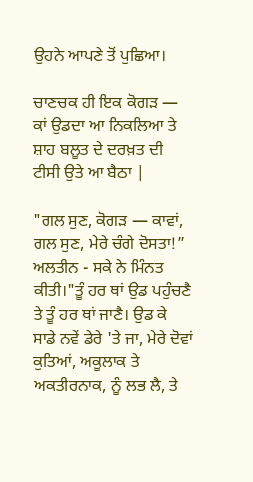ਉਹਨੇ ਆਪਣੇ ਤੋਂ ਪੁਛਿਆ।

ਚਾਣਚਕ ਹੀ ਇਕ ਕੋਗੜ — ਕਾਂ ਉਡਦਾ ਆ ਨਿਕਲਿਆ ਤੇ ਸ਼ਾਹ ਬਲੂਤ ਦੇ ਦਰਖ਼ਤ ਦੀ ਟੀਸੀ ਉਤੇ ਆ ਬੈਠਾ |

"ਗਲ ਸੁਣ, ਕੋਗੜ — ਕਾਵਾਂ, ਗਲ ਸੁਣ, ਮੇਰੇ ਚੰਗੇ ਦੋਸਤਾ!” ਅਲਤੀਨ - ਸਕੇ ਨੇ ਮਿੰਨਤ ਕੀਤੀ।"ਤੂੰ ਹਰ ਥਾਂ ਉਡ ਪਹੁੰਚਣੈ ਤੇ ਤੂੰ ਹਰ ਥਾਂ ਜਾਣੈ। ਉਡ ਕੇ ਸਾਡੇ ਨਵੇਂ ਡੇਰੇ 'ਤੇ ਜਾ, ਮੇਰੇ ਦੋਵਾਂ ਕੁਤਿਆਂ, ਅਕੂਲਾਕ ਤੇ ਅਕਤੀਰਨਾਕ, ਨੂੰ ਲਭ ਲੈ, ਤੇ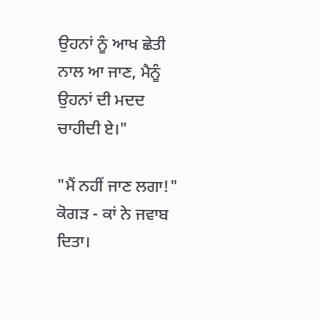ਉਹਨਾਂ ਨੂੰ ਆਖ ਛੇਤੀ ਨਾਲ ਆ ਜਾਣ, ਮੈਨੂੰ ਉਹਨਾਂ ਦੀ ਮਦਦ ਚਾਹੀਦੀ ਏ।"

"ਮੈਂ ਨਹੀਂ ਜਾਣ ਲਗਾ!" ਕੋਗੜ - ਕਾਂ ਨੇ ਜਵਾਬ ਦਿਤਾ।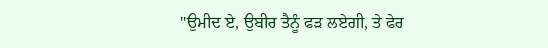"ਉਮੀਦ ਏ, ਉਬੀਰ ਤੈਨੂੰ ਫੜ ਲਏਗੀ, ਤੇ ਫੇਰ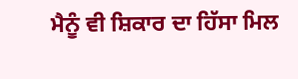ਮੈਨੂੰ ਵੀ ਸ਼ਿਕਾਰ ਦਾ ਹਿੱਸਾ ਮਿਲ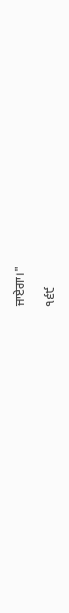ਜਾਏਗਾ।"

੧੬੯